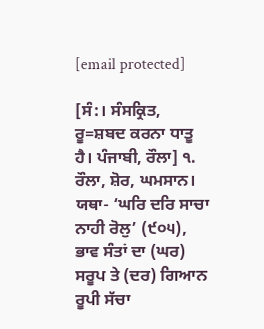[email protected]

[ਸੰ:। ਸੰਸਕ੍ਰਿਤ, ਰੂ=ਸ਼ਬਦ ਕਰਨਾ ਧਾਤੂ ਹੈ। ਪੰਜਾਬੀ, ਰੌਲਾ] ੧. ਰੌਲਾ, ਸ਼ੋਰ, ਘਮਸਾਨ। ਯਥਾ- ‘ਘਰਿ ਦਰਿ ਸਾਚਾ ਨਾਹੀ ਰੋਲੁ’ (੯੦੫), ਭਾਵ ਸੰਤਾਂ ਦਾ (ਘਰ) ਸਰੂਪ ਤੇ (ਦਰ) ਗਿਆਨ ਰੂਪੀ ਸੱਚਾ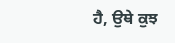ਹੈ, ਉਥੇ ਕੁਝ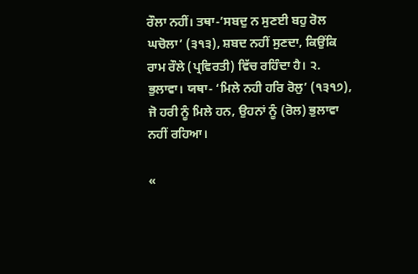ਰੌਲਾ ਨਹੀਂ। ਤਥਾ-’ਸਬਦੁ ਨ ਸੁਣਈ ਬਹੁ ਰੋਲ ਘਚੋਲਾ’ (੩੧੩), ਸ਼ਬਦ ਨਹੀਂ ਸੁਣਦਾ, ਕਿਉਂਕਿ ਰਾਮ ਰੌਲੇ (ਪ੍ਰਵਿਰਤੀ) ਵਿੱਚ ਰਹਿੰਦਾ ਹੈ। ੨. ਭੁਲਾਵਾ। ਯਥਾ- ‘ਮਿਲੇ ਨਹੀ ਹਰਿ ਰੋਲੁ’ (੧੩੧੭), ਜੋ ਹਰੀ ਨੂੰ ਮਿਲੇ ਹਨ, ਉਹਨਾਂ ਨੂੰ (ਰੋਲ) ਭੁਲਾਵਾ ਨਹੀਂ ਰਹਿਆ।

«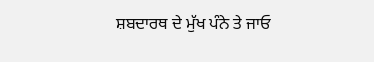ਸ਼ਬਦਾਰਥ ਦੇ ਮੁੱਖ ਪੰਨੇ ਤੇ ਜਾਓ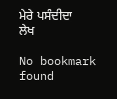ਮੇਰੇ ਪਸੰਦੀਦਾ ਲੇਖ

No bookmark found